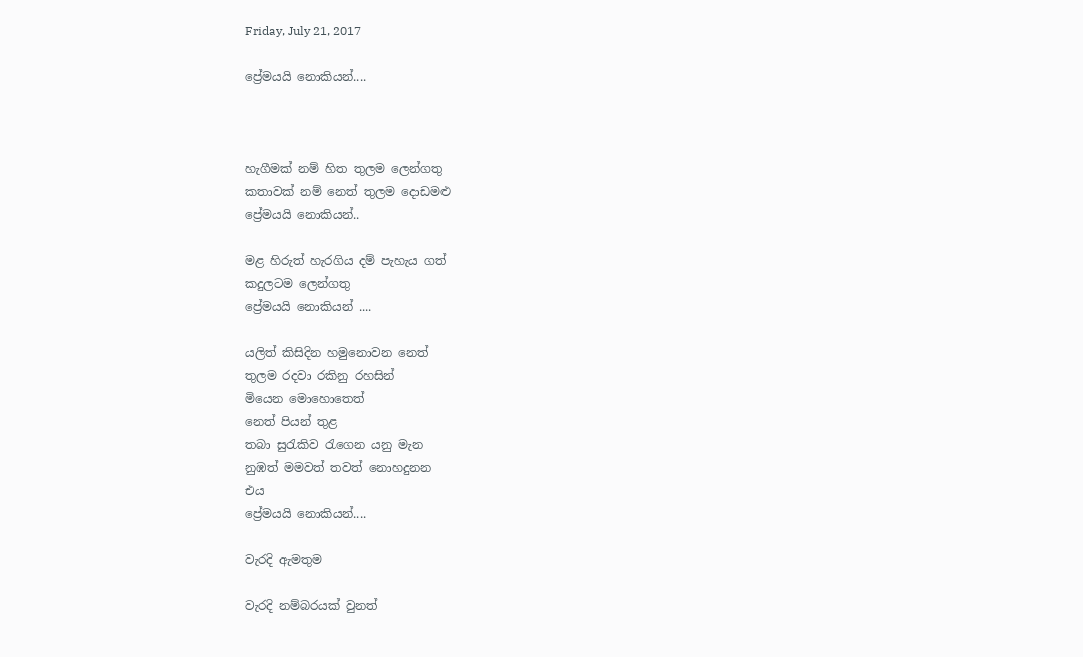Friday, July 21, 2017

ප්‍රේමයයි නොකියන්....



හැගීමක් නම් හිත තුලම ලෙන්ගතු
කතාවක් නම් නෙත් තුලම දොඩමළු
ප්‍රේමයයි නොකියන්..

මළ හිරුත් හැරගිය දම් පැහැය ගත්
කදුලටම ලෙන්ගතු
ප්‍රේමයයි නොකියන් ....

යලිත් කිසිදින හමුනොවන නෙත්
තුලම රදවා රකිනු රහසින්
මියෙන මොහොතෙත්
නෙත් පියන් තුළ
තබා සුරැකිව රැගෙන යනු මැන
නුඹත් මමවත් තවත් නොහදුනන
එය
ප්‍රේමයයි නොකියන්....

වැරදි ඇමතුම

වැරදි නම්බරයක් වුනත්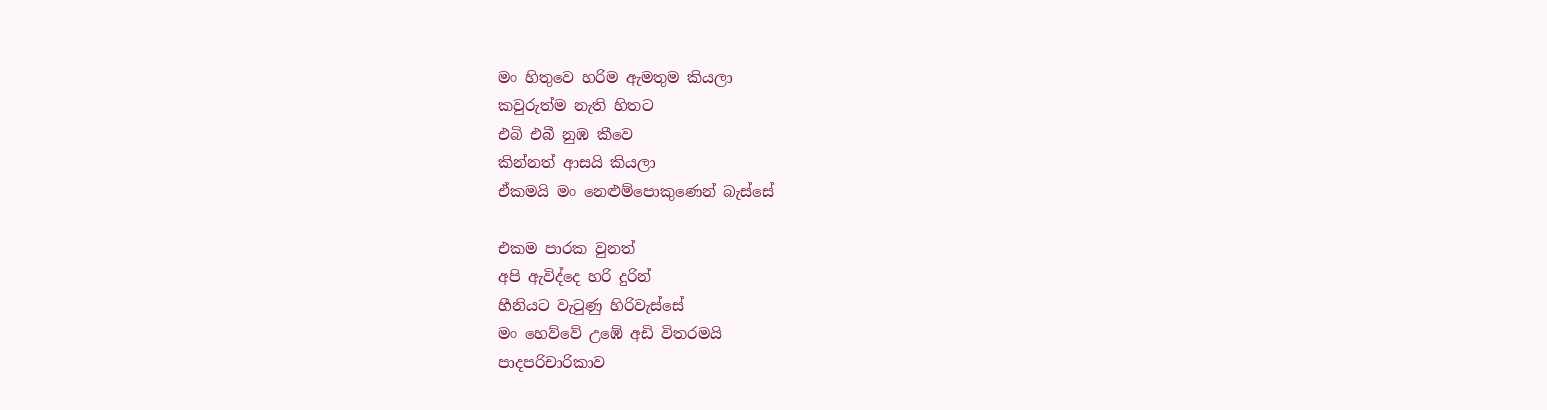මං හිතුවෙ හරිම ඇමතුම කියලා
කවුරුත්ම නැති හිතට
එබි එබී නුඹ කීවෙ
කින්නත් ආසයි කියලා
ඒකමයි මං නෙළුම්පොකුණෙන් බැස්සේ

එකම පාරක වුනත්
අපි ඇවිද්දෙ හරි දුරින්
හීනියට වැටුණු හිරිවැස්සේ
මං හෙව්වේ උඹේ අඩි විතරමයි
පාදපරිචාරිකාව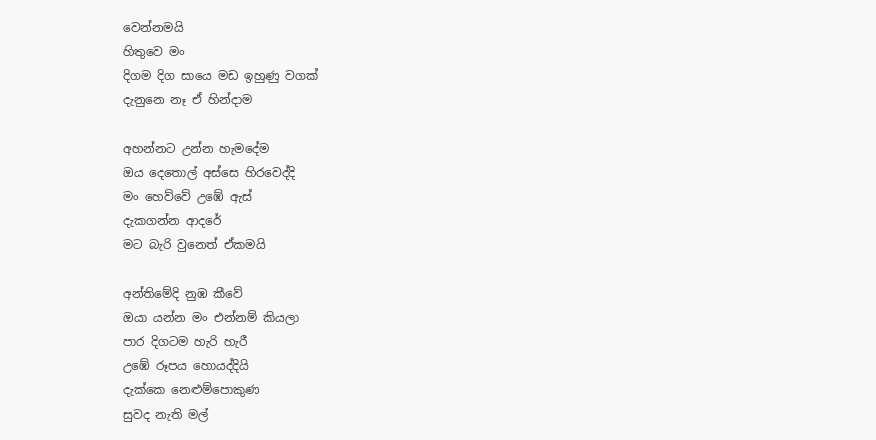වෙන්නමයි
හිතුවෙ මං
දිගම දිග සායෙ මඩ ඉහුණු වගක්
දැනුනෙ නෑ ඒ හින්දාම

අහන්නට උන්න හැමදේම
ඔය දෙතොල් අස්සෙ හිරවෙද්දි
මං හෙව්වේ උඹේ ඇස්
දැකගන්න ආදරේ
මට බැරි වුනෙත් ඒකමයි

අන්තිමේදි නුඹ කීවේ
ඔයා යන්න මං එන්නම් කියලා
පාර දිගටම හැරි හැරී
උඹේ රූපය හොයද්දියි
දැක්කෙ නෙළුම්පොකුණ
සුවද නැති මල්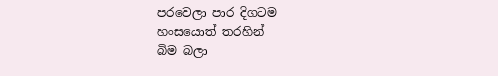පරවෙලා පාර දිගටම
හංසයොත් තරහින්
බිම බලා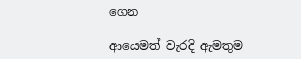ගෙන

ආයෙමත් වැරදි ඇමතුම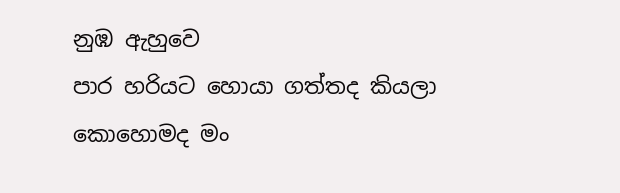නුඹ ඇහුවෙ
පාර හරියට හොයා ගත්තද කියලා
කොහොමද මං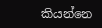කියන්නෙ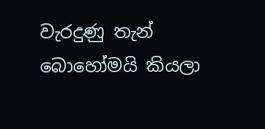වැරදුණු තැන් බොහෝමයි කියලා